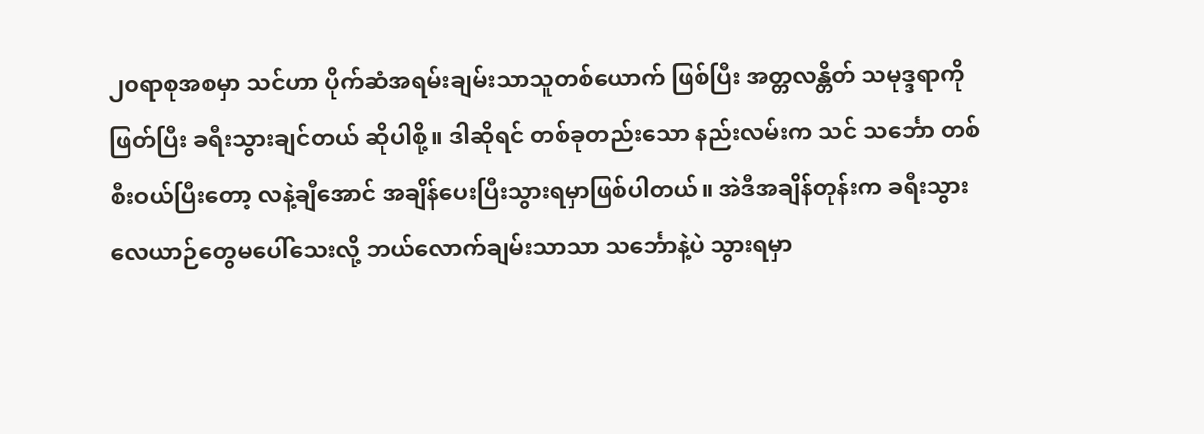၂၀ရာစုအစမှာ သင်ဟာ ပိုက်ဆံအရမ်းချမ်းသာသူတစ်ယောက် ဖြစ်ပြီး အတ္တလန္တိတ် သမုဒ္ဒရာကိုဖြတ်ပြီး ခရီးသွားချင်တယ် ဆိုပါစို့။ ဒါဆိုရင် တစ်ခုတည်းသော နည်းလမ်းက သင် သင်္ဘော တစ်စီးဝယ်ပြီးတော့ လနဲ့ချီအောင် အချိန်ပေးပြီးသွားရမှာဖြစ်ပါတယ်။ အဲဒီအချိန်တုန်းက ခရီးသွားလေယာဉ်တွေမပေါ်သေးလို့ ဘယ်လောက်ချမ်းသာသာ သင်္ဘောနဲ့ပဲ သွားရမှာ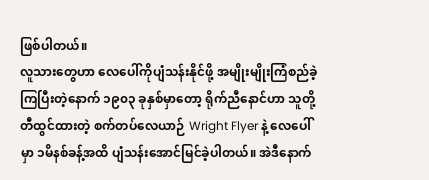ဖြစ်ပါတယ်။
လူသားတွေဟာ လေပေါ်ကိုပျံသန်းနိုင်ဖို့ အမျိုးမျိုးကြံစည်ခဲ့ကြပြီးတဲ့နောက် ၁၉၀၃ ခုနှစ်မှာတော့ ရိုက်ညီနောင်ဟာ သူတို့တီထွင်ထားတဲ့ စက်တပ်လေယာဉ် Wright Flyer နဲ့ လေပေါ်မှာ ၁မိနစ်ခန့်အထိ ပျံသန်းအောင်မြင်ခဲ့ပါတယ်။ အဲဒီနောက်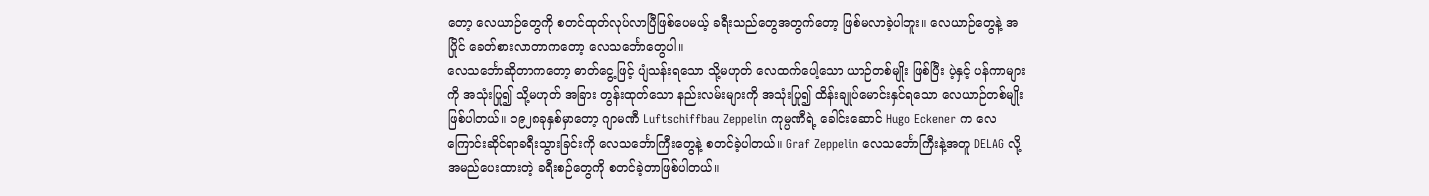တော့ လေယာဉ်တွေကို စတင်ထုတ်လုပ်လာပြီဖြစ်ပေမယ့် ခရီးသည်တွေအတွက်တော့ ဖြစ်မလာခဲ့ပါဘူး။ လေယာဉ်တွေနဲ့ အပြိုင် ခေတ်စားလာတာကတော့ လေသင်္ဘောတွေပါ။
လေသင်္ဘောဆိုတာကတော့ ဓာတ်ငွေ့ဖြင့် ပျံသန်းရသော သို့မဟုတ် လေထက်ပေါ့သော ယာဉ်တစ်မျိုး ဖြစ်ပြီး ပဲ့နှင့် ပန်ကာများကို အသုံးပြု၍ သို့မဟုတ် အခြား တွန်းထုတ်သော နည်းလမ်းများကို အသုံးပြု၍ ထိန်းချုပ်မောင်းနှင်ရသော လေယာဉ်တစ်မျိုးဖြစ်ပါတယ်။ ၁၉၂၈ခုနှစ်မှာတော့ ဂျာမဏီ Luftschiffbau Zeppelin ကုမ္ပဏီရဲ့ ခေါင်းဆောင် Hugo Eckener က လေကြောင်းဆိုင်ရာခရီးသွားခြင်းကို လေသင်္ဘောကြီးတွေနဲ့ စတင်ခဲ့ပါတယ်။ Graf Zeppelin လေသင်္ဘောကြီးနဲ့အတူ DELAG လို့အမည်ပေးထားတဲ့ ခရီးစဉ်တွေကို စတင်ခဲ့တာဖြစ်ပါတယ်။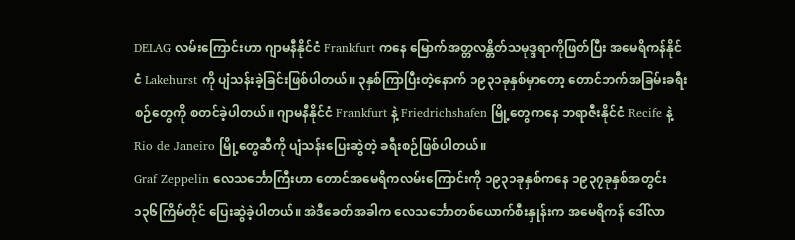DELAG လမ်းကြောင်းဟာ ဂျာမနီနိုင်ငံ Frankfurt ကနေ မြောက်အတ္တလန္တိတ်သမုဒ္ဒရာကိုဖြတ်ပြီး အမေရိကန်နိုင်ငံ Lakehurst ကို ပျံသန်းခဲ့ခြင်းဖြစ်ပါတယ်။ ၃နှစ်ကြာပြီးတဲ့နောက် ၁၉၃၁ခုနှစ်မှာတော့ တောင်ဘက်အခြမ်းခရီးစဉ်တွေကို စတင်ခဲ့ပါတယ်။ ဂျာမနီနိုင်ငံ Frankfurt နဲ့ Friedrichshafen မြို့တွေကနေ ဘရာဇီးနိုင်ငံ Recife နဲ့ Rio de Janeiro မြို့တွေဆီကို ပျံသန်းပြေးဆွဲတဲ့ ခရီးစဉ်ဖြစ်ပါတယ်။
Graf Zeppelin လေသင်္ဘောကြီးဟာ တောင်အမေရိကလမ်းကြောင်းကို ၁၉၃၁ခုနှစ်ကနေ ၁၉၃၇ခုနှစ်အတွင်း ၁၃၆ကြိမ်တိုင် ပြေးဆွဲခဲ့ပါတယ်။ အဲဒီခေတ်အခါက လေသင်္ဘောတစ်ယောက်စီးနှုန်းက အမေရိကန် ဒေါ်လာ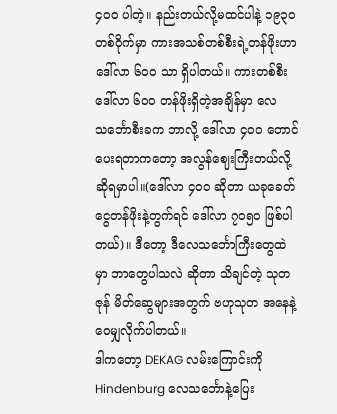၄၀၀ ပါတဲ့။ နည်းတယ်လို့မထင်ပါနဲ့ ၁၉၃၀ တစ်ဝိုက်မှာ ကားအသစ်တစ်စီးရဲ့တန်ဖိုးဟာ ဒေါ်လာ ၆၀၀ သာ ရှိပါတယ်။ ကားတစ်စီး ဒေါ်လာ ၆၀၀ တန်ဖိုးရှိတဲ့အချိန်မှာ လေသင်္ဘောစီးခက ဘာလို့ ဒေါ်လာ ၄၀၀ တောင်ပေးရတာကတော့ အလွန်ဈေးကြီးတယ်လို့ ဆိုရမှာပါ။(ဒေါ်လာ ၄၀၀ ဆိုတာ ယခုခေတ်ငွေတန်ဖိုးနဲ့တွက်ရင် ဒေါ်လာ ၇၀၅၀ ဖြစ်ပါတယ်)။ ဒီတော့ ဒီလေသင်္ဘောကြီးတွေထဲမှာ ဘာတွေပါသလဲ ဆိုတာ သိချင်တဲ့ သုတဇုန် မိတ်ဆွေများအတွက် ဗဟုသုတ အနေနဲ့ ဝေမျှလိုက်ပါတယ်။
ဒါကတော့ DEKAG လမ်းကြောင်းကို Hindenburg လေသင်္ဘောနဲ့ပြေး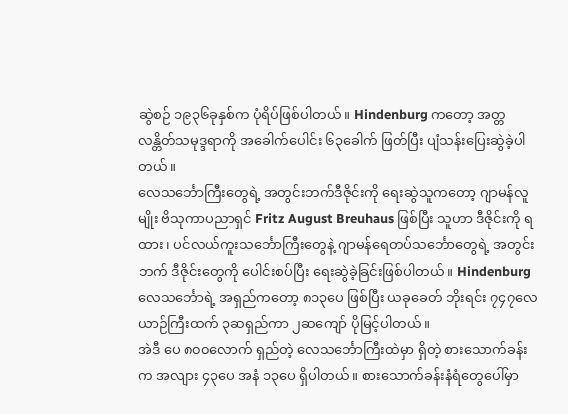ဆွဲစဉ် ၁၉၃၆ခုနှစ်က ပုံရိပ်ဖြစ်ပါတယ်။ Hindenburg ကတော့ အတ္တလန္တိတ်သမုဒ္ဒရာကို အခေါက်ပေါင်း ၆၃ခေါက် ဖြတ်ပြီး ပျံသန်းပြေးဆွဲခဲ့ပါတယ်။
လေသင်္ဘောကြီးတွေရဲ့ အတွင်းဘက်ဒီဇိုင်းကို ရေးဆွဲသူကတော့ ဂျာမန်လူမျိုး ဗိသုကာပညာရှင် Fritz August Breuhaus ဖြစ်ပြီး သူဟာ ဒီဇိုင်းကို ရထား ၊ ပင်လယ်ကူးသင်္ဘောကြီးတွေနဲ့ ဂျာမန်ရေတပ်သင်္ဘောတွေရဲ့ အတွင်းဘက် ဒီဇိုင်းတွေကို ပေါင်းစပ်ပြီး ရေးဆွဲခဲ့ခြင်းဖြစ်ပါတယ်။ Hindenburg လေသင်္ဘောရဲ့ အရှည်ကတော့ ၈၁၃ပေ ဖြစ်ပြီး ယခုခေတ် ဘိုးရင်း ၇၄၇လေယာဉ်ကြီးထက် ၃ဆရှည်ကာ ၂ဆကျော် ပိုမြင့်ပါတယ်။
အဲဒီ ပေ ၈၀၀လောက် ရှည်တဲ့ လေသင်္ဘောကြီးထဲမှာ ရှိတဲ့ စားသောက်ခန်းက အလျား ၄၃ပေ အနံ ၁၃ပေ ရှိပါတယ်။ စားသောက်ခန်းနံရံတွေပေါ်မှာ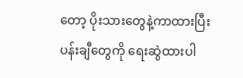တော့ ပိုးသားတွေနဲ့ကာထားပြီး ပန်းချီတွေကို ရေးဆွဲထားပါ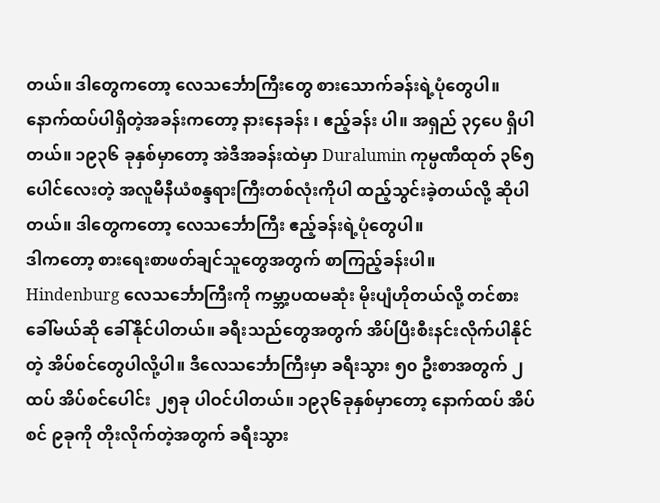တယ်။ ဒါတွေကတော့ လေသင်္ဘောကြီးတွေ စားသောက်ခန်းရဲ့ပုံတွေပါ။
နောက်ထပ်ပါရှိတဲ့အခန်းကတော့ နားနေခန်း ၊ ဧည့်ခန်း ပါ။ အရှည် ၃၄ပေ ရှိပါတယ်။ ၁၉၃၆ ခုနှစ်မှာတော့ အဲဒီအခန်းထဲမှာ Duralumin ကုမ္ပဏီထုတ် ၃၆၅ပေါင်လေးတဲ့ အလူမီနီယံစန္ဒရားကြီးတစ်လုံးကိုပါ ထည့်သွင်းခဲ့တယ်လို့ ဆိုပါတယ်။ ဒါတွေကတော့ လေသင်္ဘောကြီး ဧည့်ခန်းရဲ့ပုံတွေပါ။
ဒါကတော့ စားရေးစာဖတ်ချင်သူတွေအတွက် စာကြည့်ခန်းပါ။
Hindenburg လေသင်္ဘောကြီးကို ကမ္ဘာ့ပထမဆုံး မိုးပျံဟိုတယ်လို့ တင်စားခေါ်မယ်ဆို ခေါ်နိုင်ပါတယ်။ ခရီးသည်တွေအတွက် အိပ်ပြီးစီးနင်းလိုက်ပါနိုင်တဲ့ အိပ်စင်တွေပါလို့ပါ။ ဒီလေသင်္ဘောကြီးမှာ ခရီးသွား ၅၀ ဦးစာအတွက် ၂ထပ် အိပ်စင်ပေါင်း ၂၅ခု ပါဝင်ပါတယ်။ ၁၉၃၆ခုနှစ်မှာတော့ နောက်ထပ် အိပ်စင် ၉ခုကို တိုးလိုက်တဲ့အတွက် ခရီးသွား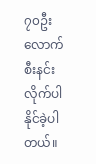၇၀ဦးလောက် စီးနင်းလိုက်ပါနိုင်ခဲ့ပါတယ်။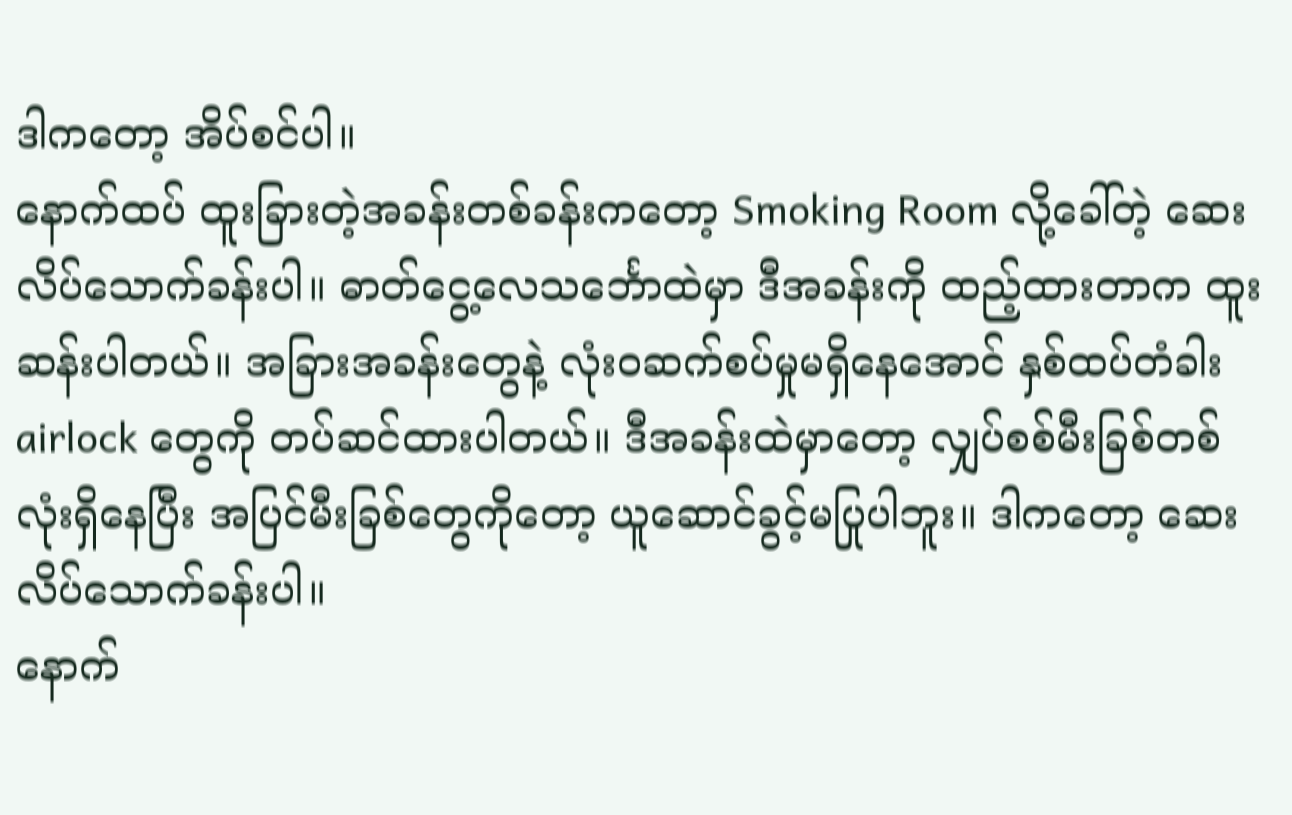ဒါကတော့ အိပ်စင်ပါ။
နောက်ထပ် ထူးခြားတဲ့အခန်းတစ်ခန်းကတော့ Smoking Room လို့ခေါ်တဲ့ ဆေးလိပ်သောက်ခန်းပါ။ ဓာတ်ငွေ့လေသင်္ဘောထဲမှာ ဒီအခန်းကို ထည့်ထားတာက ထူးဆန်းပါတယ်။ အခြားအခန်းတွေနဲ့ လုံးဝဆက်စပ်မှုမရှိနေအောင် နှစ်ထပ်တံခါး airlock တွေကို တပ်ဆင်ထားပါတယ်။ ဒီအခန်းထဲမှာတော့ လျှပ်စစ်မီးခြစ်တစ်လုံးရှိနေပြီး အပြင်မီးခြစ်တွေကိုတော့ ယူဆောင်ခွင့်မပြုပါဘူး။ ဒါကတော့ ဆေးလိပ်သောက်ခန်းပါ။
နောက်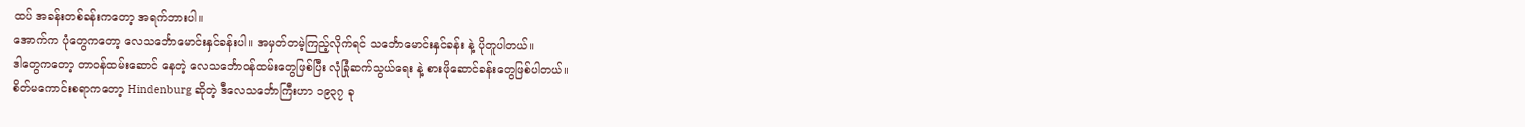ထပ် အခန်းတစ်ခန်းကတော့ အရက်ဘားပါ။
အောက်က ပုံတွေကတော့ လေသင်္ဘောမောင်းနှင်ခန်းပါ။ အမှတ်တမဲ့ကြည့်လိုက်ရင် သင်္ဘောမောင်းနှင်ခန်း နဲ့ ပိုတူပါတယ်။
ဒါတွေကတော့ တာဝန်ထမ်းဆောင် နေတဲ့ လေသင်္ဘောဝန်ထမ်းတွေဖြစ်ပြီး လုံခြုံဆက်သွယ်ရေး နဲ့ စားဖိုဆောင်ခန်းတွေဖြစ်ပါတယ်။
စိတ်မကောင်းစရာကတော့ Hindenburg ဆိုတဲ့ ဒီလေသင်္ဘောကြီးဟာ ၁၉၃၇ ခု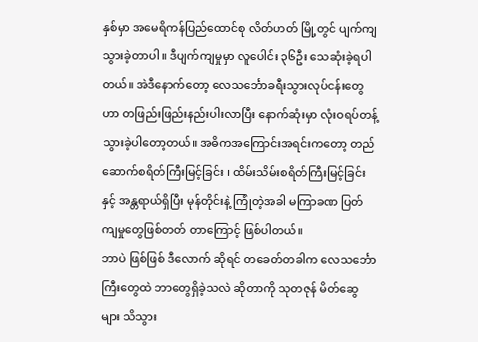နှစ်မှာ အမေရိကန်ပြည်ထောင်စု လိတ်ဟတ် မြို့တွင် ပျက်ကျသွားခဲ့တာပါ။ ဒီပျက်ကျမှုမှာ လူပေါင်း ၃၆ဦး သေဆုံးခဲ့ရပါတယ်။ အဲဒီနောက်တော့ လေသင်္ဘောခရီးသွားလုပ်ငန်းတွေဟာ တဖြည်းဖြည်းနည်းပါးလာပြီး နောက်ဆုံးမှာ လုံးဝရပ်တန့်သွားခဲ့ပါတော့တယ်။ အဓိကအကြောင်းအရင်းကတော့ တည်ဆောက်စရိတ်ကြီးမြင့်ခြင်း ၊ ထိမ်းသိမ်းစရိတ်ကြီးမြင့်ခြင်းနှင့် အန္တရာယ်ရှိပြီး မုန်တိုင်းနဲ့ ကြုံတဲ့အခါ မကြာခဏ ပြတ်ကျမှုတွေဖြစ်တတ် တာကြောင့် ဖြစ်ပါတယ်။
ဘာပဲ ဖြစ်ဖြစ် ဒီလောက် ဆိုရင် တခေတ်တခါက လေသင်္ဘောကြီးတွေထဲ ဘာတွေရှိခဲ့သလဲ ဆိုတာကို သုတဇုန် မိတ်ဆွေများ သိသွား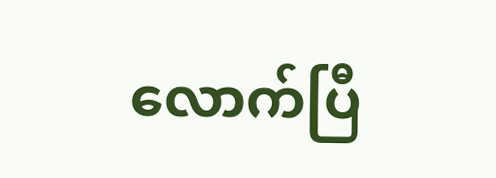လောက်ပြီ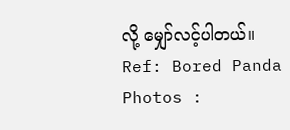လို့ မျှော်လင့်ပါတယ်။
Ref: Bored Panda
Photos :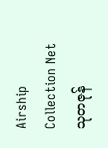Airship Collection Net
သုတဇုန်